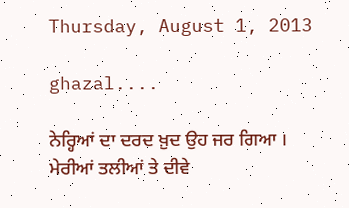Thursday, August 1, 2013

ghazal....

ਨੇਰ੍ਹਿਆਂ ਦਾ ਦਰਦ ਖ਼ੁਦ ਉਹ ਜਰ ਗਿਆ ।
ਮੇਰੀਆਂ ਤਲੀਆਂ ਤੇ ਦੀਵੇ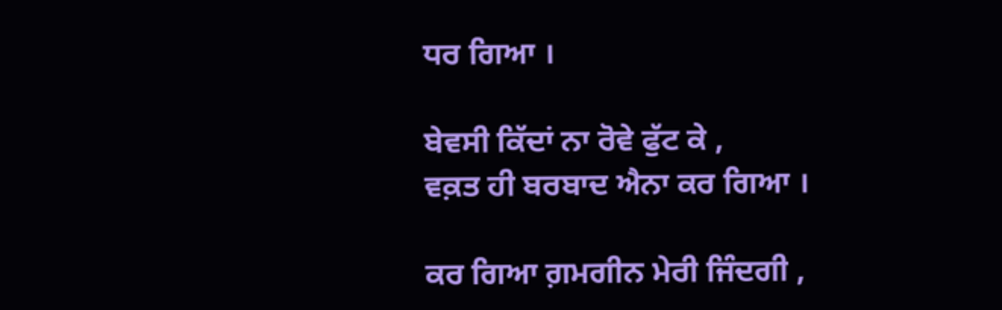ਧਰ ਗਿਆ ।

ਬੇਵਸੀ ਕਿੱਦਾਂ ਨਾ ਰੋਵੇ ਫੁੱਟ ਕੇ ,
ਵਕ਼ਤ ਹੀ ਬਰਬਾਦ ਐਨਾ ਕਰ ਗਿਆ ।

ਕਰ ਗਿਆ ਗ਼ਮਗੀਨ ਮੇਰੀ ਜਿੰਦਗੀ ,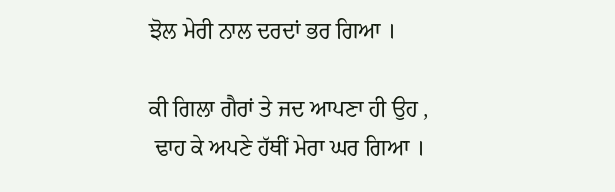ਝੋਲ ਮੇਰੀ ਨਾਲ ਦਰਦਾਂ ਭਰ ਗਿਆ ।

ਕੀ ਗਿਲਾ ਗੈਰਾਂ ਤੇ ਜਦ ਆਪਣਾ ਹੀ ਉਹ ,
 ਢਾਹ ਕੇ ਅਪਣੇ ਹੱਥੀਂ ਮੇਰਾ ਘਰ ਗਿਆ ।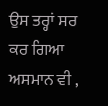ਉਸ ਤਰ੍ਹਾਂ ਸਰ ਕਰ ਗਿਆ ਅਸਮਾਨ ਵੀ ,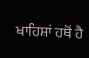ਖਾਹਿਸ਼ਾਂ ਹਥੋਂ ਹੈ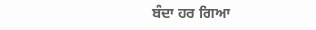ਬੰਦਾ ਹਰ ਗਿਆ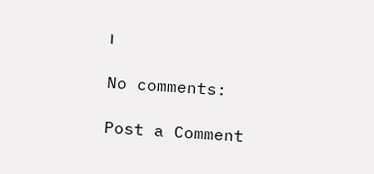।

No comments:

Post a Comment